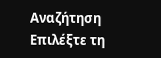Αναζήτηση
Επιλέξτε τη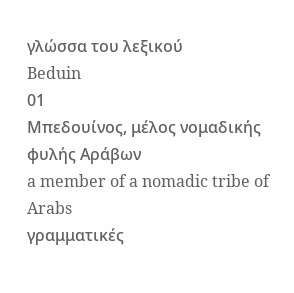γλώσσα του λεξικού
Beduin
01
Μπεδουίνος, μέλος νομαδικής φυλής Αράβων
a member of a nomadic tribe of Arabs
γραμματικές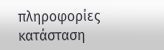πληροφορίες
κατάσταση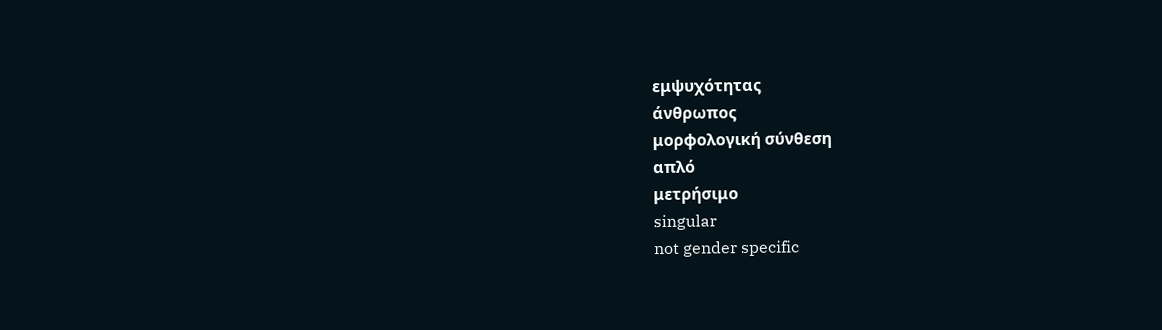εμψυχότητας
άνθρωπος
μορφολογική σύνθεση
απλό
μετρήσιμο
singular
not gender specific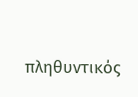πληθυντικός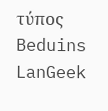τύπος
Beduins
LanGeek